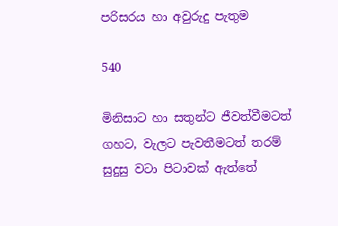පරිසරය හා අවුරුදු පැතුම

540

මිනිසාට හා සතුන්ට ජීවත්වීමටත් ගහට, වැලට පැවතීමටත් තරම් සුදුසු වටා පිටාවක් ඇත්තේ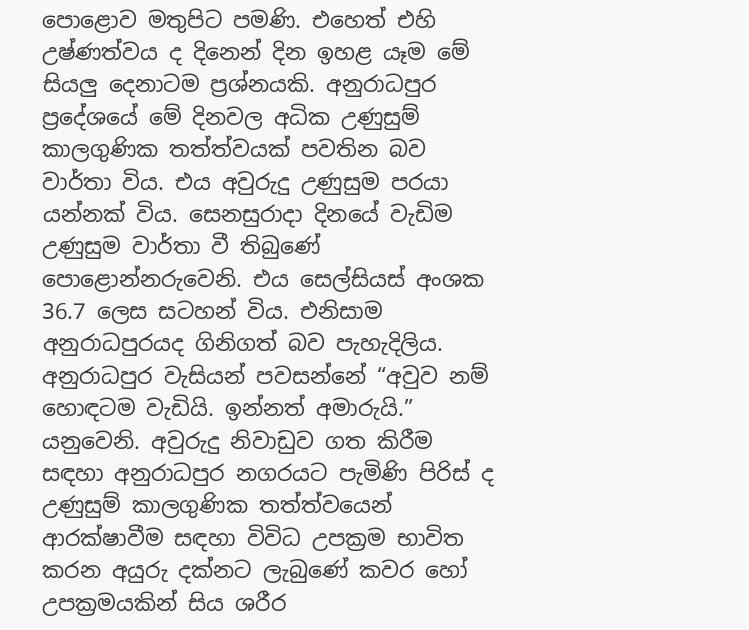පොළොව මතුපිට පමණි. එහෙත් එහි උෂ්ණත්වය ද දිනෙන් දින ඉහළ යෑම මේ සියලු දෙනාටම ප්‍රශ්නයකි. අනුරාධපුර ප්‍රදේශයේ මේ දිනවල අධික උණුසුම් කාලගුණික තත්ත්වයක් පවතින බව වාර්තා විය. එය අවුරුදු උණුසුම පරයා යන්නක් විය. සෙනසුරාදා දිනයේ වැඩිම උණුසුම වාර්තා වී තිබුණේ පොළොන්නරුවෙනි. එය සෙල්සියස් අංශක 36.7 ලෙස සටහන් විය. එනිසාම අනුරාධපුරයද ගිනිගත් බව පැහැදිලිය. අනුරාධපුර වැසියන් පවසන්නේ “අවුව නම් හොඳටම වැඩියි. ඉන්නත් අමාරුයි.” යනුවෙනි. අවුරුදු නිවාඩුව ගත කිරීම සඳහා අනුරාධපුර නගරයට පැමිණි පිරිස් ද උණුසුම් කාලගුණික තත්ත්වයෙන් ආරක්ෂාවීම සඳහා විවිධ උපක්‍රම භාවිත කරන අයුරු දක්නට ලැබුණේ කවර හෝ උපක්‍රමයකින් සිය ශරීර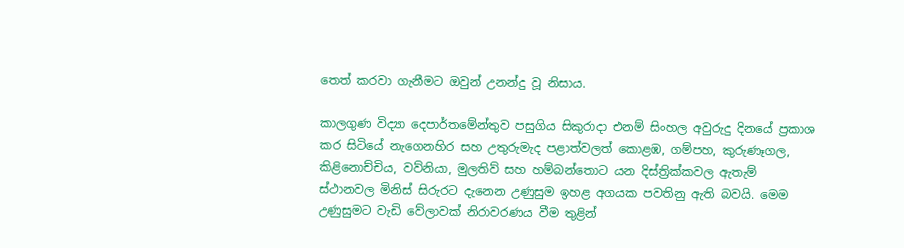තෙත් කරවා ගැනීමට ඔවුන් උනන්දු වූ නිසාය.

කාලගුණ විද්‍යා දෙපාර්තමේන්තුව පසුගිය සිකුරාදා එනම් සිංහල අවුරුදු දිනයේ ප්‍රකාශ කර සිටියේ නැගෙනහිර සහ උතුරුමැද පළාත්වලත් කොළඹ, ගම්පහ, කුරුණෑගල, කිළිනොච්චිය, වව්නියා, මුලතිව් සහ හම්බන්තොට යන දිස්ත්‍රික්කවල ඇතැම් ස්ථානවල මිනිස් සිරුරට දැනෙන උණුසුම ඉහළ අගයක පවතිනු ඇති බවයි. මෙම උණුසුමට වැඩි වේලාවක් නිරාවරණය වීම තුළින්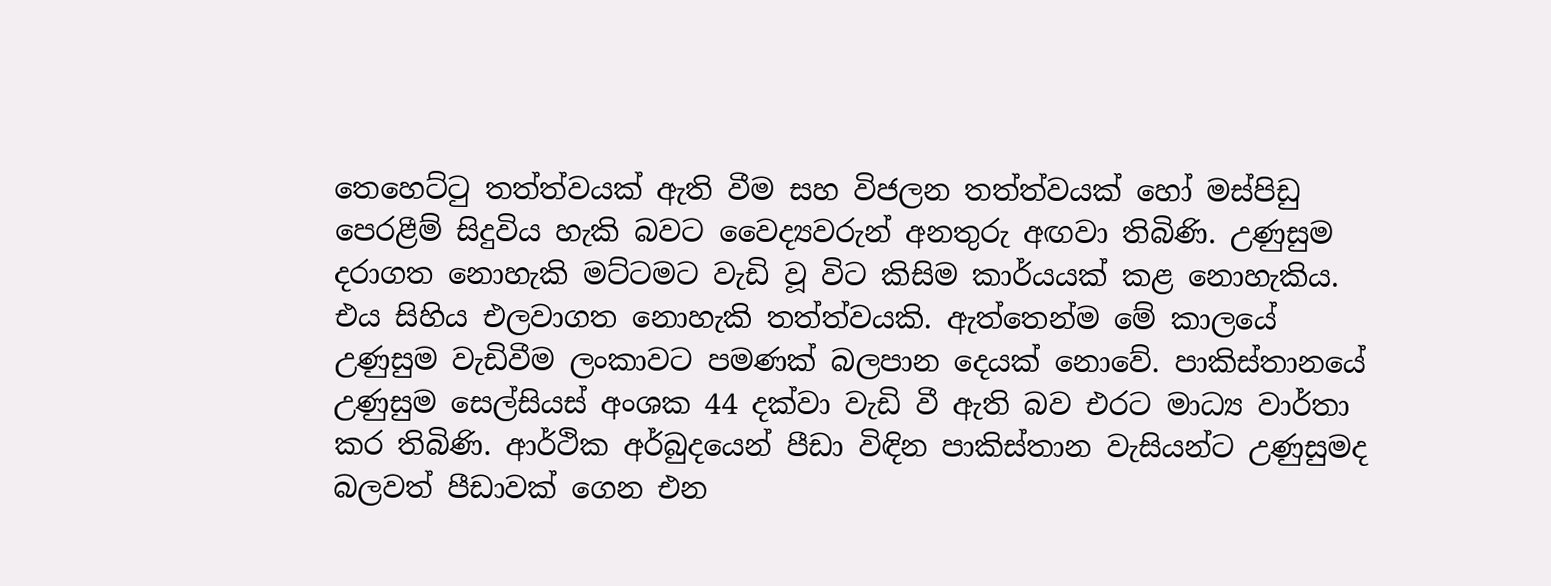තෙහෙට්ටු තත්ත්වයක් ඇති වීම සහ විජලන තත්ත්වයක් හෝ මස්පිඩු පෙරළීම් සිදුවිය හැකි බවට වෛද්‍යවරුන් අනතුරු අඟවා තිබිණි. උණුසුම දරාගත නොහැකි මට්ටමට වැඩි වූ විට කිසිම කාර්යයක් කළ නොහැකිය. එය සිහිය එලවාගත නොහැකි තත්ත්වයකි. ඇත්තෙන්ම මේ කාලයේ උණුසුම වැඩිවීම ලංකාවට පමණක් බලපාන දෙයක් නොවේ. පාකිස්තානයේ උණුසුම සෙල්සියස් අංශක 44 දක්වා වැඩි වී ඇති බව එරට මාධ්‍ය වාර්තා කර තිබිණි. ආර්ථික අර්බුදයෙන් පීඩා විඳින පාකිස්තාන වැසියන්ට උණුසුමද බලවත් පීඩාවක් ගෙන එන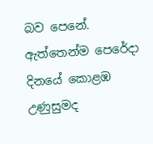බව පෙනේ. ඇත්තෙන්ම පෙරේදා දිනයේ කොළඹ උණුසුමද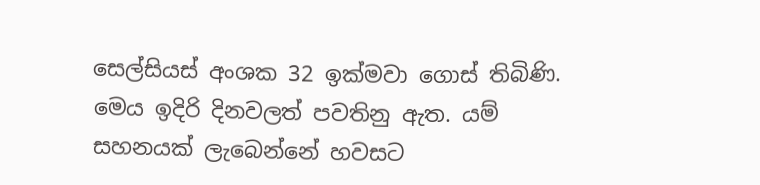සෙල්සියස් අංශක 32 ඉක්මවා ගොස් තිබිණි. මෙය ඉදිරි දිනවලත් පවතිනු ඇත. යම් සහනයක් ලැබෙන්නේ හවසට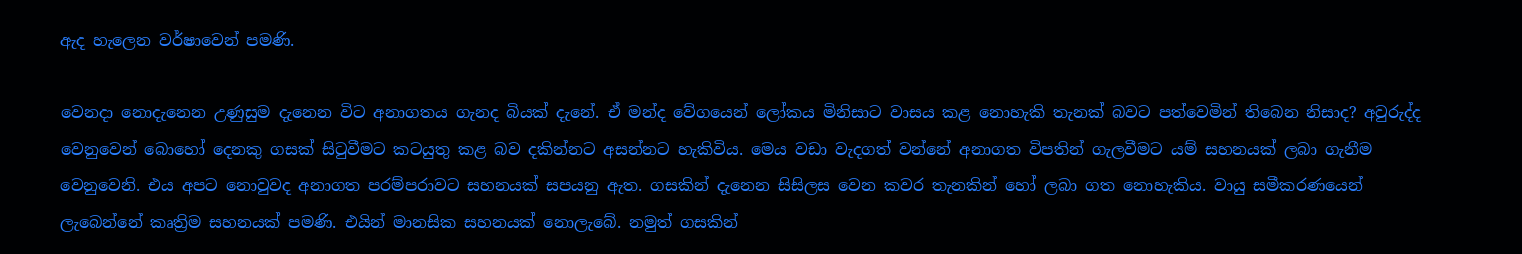ඇද හැලෙන වර්ෂාවෙන් පමණි.

වෙනදා නොදැනෙන උණුසුම දැනෙන විට අනාගතය ගැනද බියක් දැනේ. ඒ මන්ද වේගයෙන් ලෝකය මිනිසාට වාසය කළ නොහැකි තැනක් බවට පත්වෙමින් තිබෙන නිසාද? අවුරුද්ද වෙනුවෙන් බොහෝ දෙනකු ගසක් සිටුවීමට කටයුතු කළ බව දකින්නට අසන්නට හැකිවිය. මෙය වඩා වැදගත් වන්නේ අනාගත විපතින් ගැලවීමට යම් සහනයක් ලබා ගැනීම වෙනුවෙනි. එය අපට නොවුවද අනාගත පරම්පරාවට සහනයක් සපයනු ඇත. ගසකින් දැනෙන සිසිලස වෙන කවර තැනකින් හෝ ලබා ගත නොහැකිය. වායු සමීකරණයෙන් ලැබෙන්නේ කෘත්‍රිම සහනයක් පමණි. එයින් මානසික සහනයක් නොලැබේ. නමුත් ගසකින්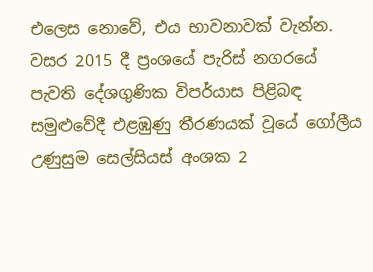එලෙස නොවේ, එය භාවනාවක් වැන්න. වසර 2015 දී ප්‍රංශයේ පැරිස් නගරයේ පැවති දේශගුණික විපර්යාස පිළිබඳ සමුළුවේදී එළඹුණු තීරණයක් වූයේ ගෝලීය උණුසුම සෙල්සියස් අංශක 2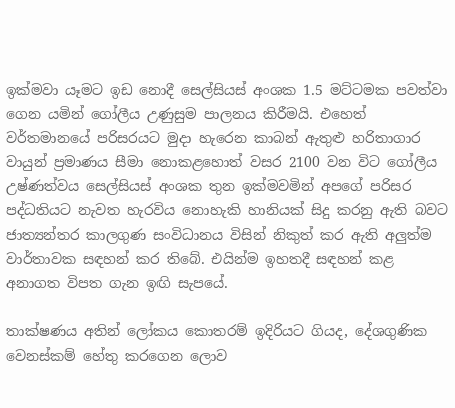ඉක්මවා යෑමට ඉඩ නොදී සෙල්සියස් අංශක 1.5 මට්ටමක පවත්වා ගෙන යමින් ගෝලීය උණුසුම පාලනය කිරීමයි. එහෙත් වර්තමානයේ පරිසරයට මුදා හැරෙන කාබන් ඇතුළු හරිතාගාර වායුන් ප්‍රමාණය සීමා නොකළහොත් වසර 2100 වන විට ගෝලීය උෂ්ණත්වය සෙල්සියස් අංශක තුන ඉක්මවමින් අපගේ පරිසර පද්ධතියට නැවත හැරවිය නොහැකි හානියක් සිදු කරනු ඇති බවට ජාත්‍යන්තර කාලගුණ සංවිධානය විසින් නිකුත් කර ඇති අලුත්ම වාර්තාවක සඳහන් කර තිබේ. එයින්ම ඉහතදී සඳහන් කළ අනාගත විපත ගැන ඉඟි සැපයේ.

තාක්ෂණය අතින් ලෝකය කොතරම් ඉදිරියට ගියද, දේශගුණික වෙනස්කම් හේතු කරගෙන ලොව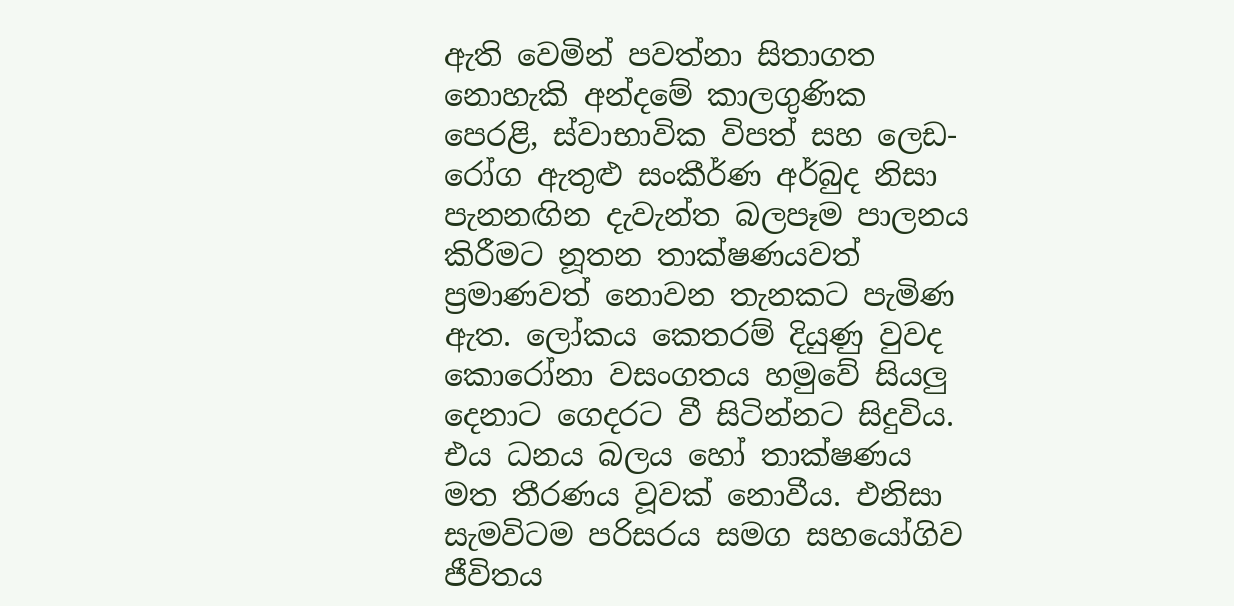ඇති වෙමින් පවත්නා සිතාගත නොහැකි අන්දමේ කාලගුණික පෙරළි, ස්වාභාවික විපත් සහ ලෙඩ-රෝග ඇතුළු සංකීර්ණ අර්බුද නිසා පැනනඟින දැවැන්ත බලපෑම පාලනය කිරීමට නූතන තාක්ෂණයවත් ප්‍රමාණවත් නොවන තැනකට පැමිණ ඇත. ලෝකය කෙතරම් දියුණු වුවද කොරෝනා වසංගතය හමුවේ සියලු දෙනාට ගෙදරට වී සිටින්නට සිදුවිය. එය ධනය බලය හෝ තාක්ෂණය මත තීරණය වූවක් නොවීය. එනිසා සැමවිටම පරිසරය සමග සහයෝගිව ජීවිතය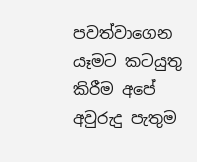පවත්වාගෙන යෑමට කටයුතු කිරීම අපේ අවුරුදු පැතුම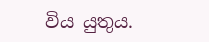විය යුතුය.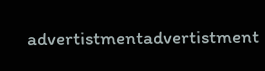advertistmentadvertistment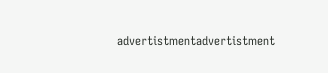advertistmentadvertistment